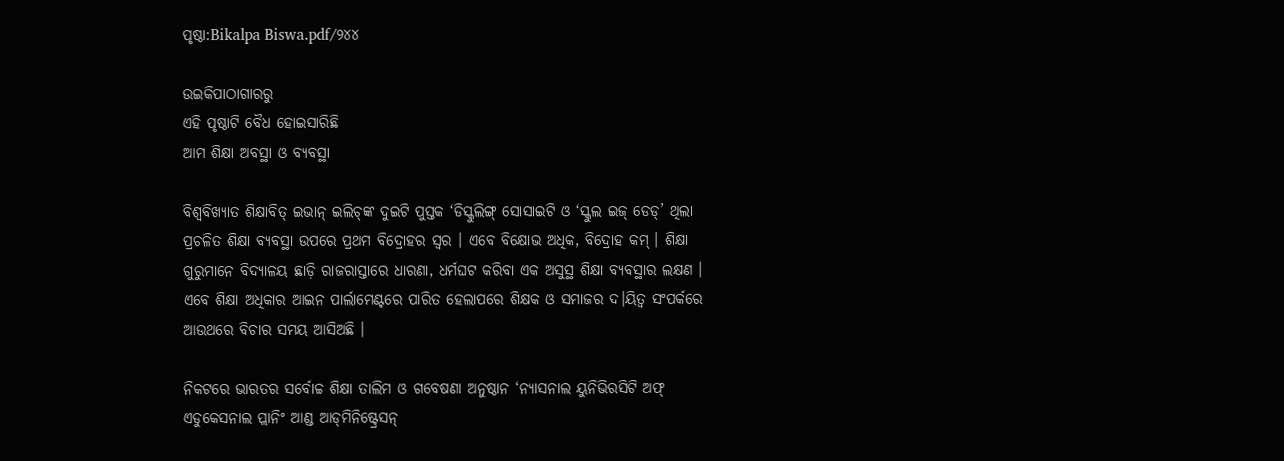ପୃଷ୍ଠା:Bikalpa Biswa.pdf/୨୪୪

ଉଇକିପାଠାଗାର‌ରୁ
ଏହି ପୃଷ୍ଠାଟି ବୈଧ ହୋଇସାରିଛି
ଆମ ଶିକ୍ଷା ଅବସ୍ଥା ଓ ବ୍ୟବସ୍ଥା

ବିଶ୍ୱବିଖ୍ୟାତ ଶିକ୍ଷାବିତ୍ ଇଭାନ୍ ଇଲିଚ୍‌ଙ୍କ ଦୁଇଟି ପୁସ୍ତକ ‘ଡିସ୍କୁଲିଙ୍ଗ୍ ସୋସାଇଟି ଓ ‘ସ୍କୁଲ ଇଜ୍ ଡେଡ୍’ ଥିଲା ପ୍ରଚଳିତ ଶିକ୍ଷା ବ୍ୟବସ୍ଥା ଉପରେ ପ୍ରଥମ ବିଦ୍ରୋହର ସ୍ୱର । ଏବେ ବିକ୍ଷୋଭ ଅଧିକ, ବିଦ୍ରୋହ କମ୍ । ଶିକ୍ଷା ଗୁରୁମାନେ ବିଦ୍ୟାଳୟ ଛାଡ଼ି ରାଜରାସ୍ତାରେ ଧାରଣା, ଧର୍ମଘଟ କରିବା ଏକ ଅସୁସ୍ଥ ଶିକ୍ଷା ବ୍ୟବସ୍ଥାର ଲକ୍ଷଣ । ଏବେ ଶିକ୍ଷା ଅଧିକାର ଆଇନ ପାର୍ଲାମେଣ୍ଟରେ ପାରିତ ହେଲାପରେ ଶିକ୍ଷକ ଓ ସମାଜର ଦ।ୟିତ୍ୱ ସଂପର୍କରେ ଆଉଥରେ ବିଚାର ସମୟ ଆସିଅଛି ।

ନିକଟରେ ଭାରତର ସର୍ବୋଚ୍ଚ ଶିକ୍ଷା ତାଲିମ ଓ ଗବେଷଣା ଅନୁଷ୍ଠାନ ‘ନ୍ୟାସନାଲ ୟୁନିଭିରସିଟି ଅଫ୍ ଏଡୁକେସନାଲ ପ୍ଲାନିଂ ଆଣ୍ଡ ଆଡ୍‌ମିନିଷ୍ଟ୍ରେସନ୍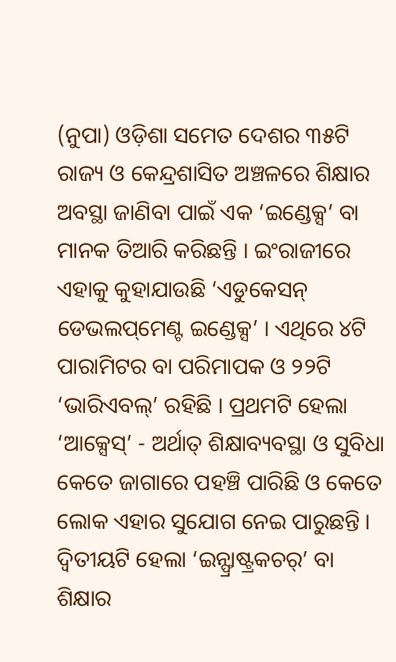(ନୁପା) ଓଡ଼ିଶା ସମେତ ଦେଶର ୩୫ଟି ରାଜ୍ୟ ଓ କେନ୍ଦ୍ରଶାସିତ ଅଞ୍ଚଳରେ ଶିକ୍ଷାର ଅବସ୍ଥା ଜାଣିବା ପାଇଁ ଏକ ‘ଇଣ୍ଡେକ୍ସ’ ବା ମାନକ ତିଆରି କରିଛନ୍ତି । ଇଂରାଜୀରେ ଏହାକୁ କୁହାଯାଉଛି ‘ଏଡୁକେସନ୍ ଡେଭଲପ୍‌ମେଣ୍ଟ ଇଣ୍ଡେକ୍ସ’ । ଏଥିରେ ୪ଟି ପାରାମିଟର ବା ପରିମାପକ ଓ ୨୨ଟି ‘ଭାରିଏବଲ୍’ ରହିଛି । ପ୍ରଥମଟି ହେଲା ‘ଆକ୍ସେସ୍’ - ଅର୍ଥାତ୍ ଶିକ୍ଷାବ୍ୟବସ୍ଥା ଓ ସୁବିଧା କେତେ ଜାଗାରେ ପହଞ୍ଚି ପାରିଛି ଓ କେତେ ଲୋକ ଏହାର ସୁଯୋଗ ନେଇ ପାରୁଛନ୍ତି । ଦ୍ୱିତୀୟଟି ହେଲା ‘ଇନ୍ଫ୍ରାଷ୍ଟ୍ରକଚର୍’ ବା ଶିକ୍ଷାର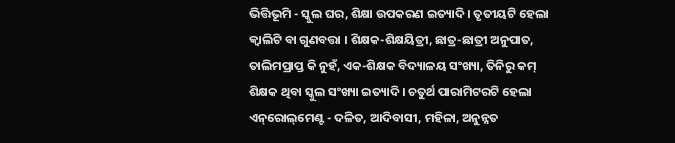ଭିତ୍ତିଭୂମି - ସ୍କୁଲ ଘର, ଶିକ୍ଷା ଉପକରଣ ଇତ୍ୟାଦି । ତୃତୀୟଟି ହେଲା କ୍ୱାଲିଟି ବା ଗୁଣବତ୍ତା । ଶିକ୍ଷକ-ଶିକ୍ଷୟିତ୍ରୀ, ଛାତ୍ର-ଛାତ୍ରୀ ଅନୁପାତ, ତାଲିମପ୍ରାପ୍ତ କି ନୁହଁ, ଏକ-ଶିକ୍ଷକ ବିଦ୍ୟାଳୟ ସଂଖ୍ୟା, ତିନିରୁ କମ୍ ଶିକ୍ଷକ ଥିବା ସ୍କୁଲ ସଂଖ୍ୟା ଇତ୍ୟାଦି । ଚତୁର୍ଥ ପାରାମିଟରଟି ହେଲା ଏନ୍‌ରୋଲ୍‌ମେଣ୍ଟ - ଦଳିତ, ଆଦିବାସୀ, ମହିଳା, ଅନୁନ୍ନତ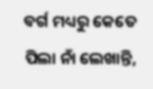ବର୍ଗ ମଧ୍ୟରୁ କେତେ ପିଲା ନାଁ ଲେଖାନ୍ତି,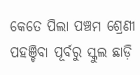କେତେ ପିଲା ପଞ୍ଚମ ଶ୍ରେଣୀ ପହଞ୍ଚିବା ପୂର୍ବରୁ ସ୍କୁଲ ଛାଡ଼ି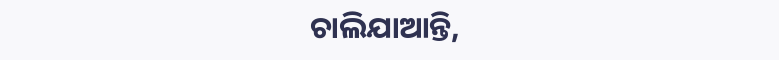ଚାଲିଯାଆନ୍ତି,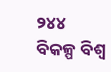୨୪୪ ବିକଳ୍ପ ବିଶ୍ୱ